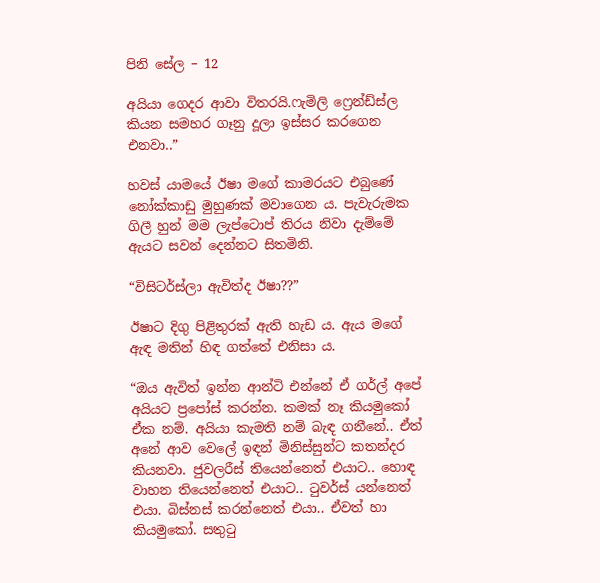පිනි සේල – 12

අයියා ගෙදර ආවා විතරයි.ෆැමිලි ෆ්‍රෙන්ඩ්ස්ල කියන සමහර ගෑනු දූලා ඉස්සර කරගෙන එනවා..”

හවස් යාමයේ ඊෂා මගේ කාමරයට එබුණේ නෝක්කාඩු මුහුණක් මවාගෙන ය. පැවැරුමක ගිලී හුන් මම ලැප්ටොප් තිරය නිවා දැම්මේ ඇයට සවන් දෙන්නට සිතමිනි.

“විසිටර්ස්ලා ඇවිත්ද ඊෂා??”

ඊෂාට දිගු පිළිතුරක් ඇති හැඩ ය. ඇය මගේ ඇඳ මතින් හිඳ ගත්තේ එනිසා ය.

“ඔය ඇවිත් ඉන්න ආන්ටි එන්නේ ඒ ගර්ල් අපේ අයියට ප්‍රපෝස් කරන්න. කමක් නෑ කියමුකෝ ඒක නම්. අයියා කැමති නම් බැඳ ගනීනේ.. ඒත් අනේ ආව වෙලේ ඉඳන් මිනිස්සුන්ට කතන්දර කියනවා. ජුවලරීස් තියෙන්නෙත් එයාට.. හොඳ වාහන තියෙන්නෙත් එයාට.. ටුවර්ස් යන්නෙත් එයා. බිස්නස් කරන්නෙත් එයා.. ඒවත් හා කියමුකෝ. සතුටු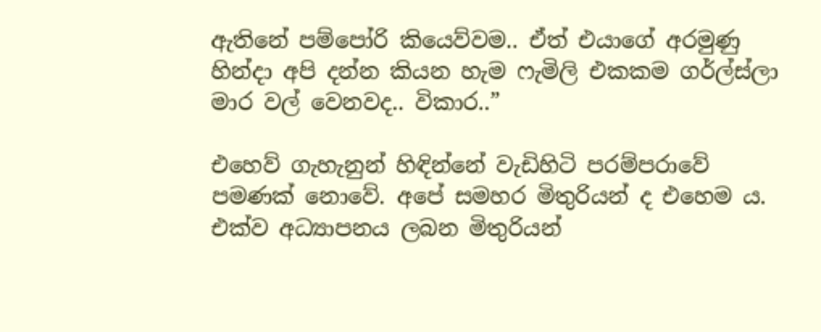ඇතිනේ පම්පෝරි කියෙව්වම.. ඒත් එයාගේ අරමුණු හින්දා අපි දන්න කියන හැම ෆැමිලි එකකම ගර්ල්ස්ලා මාර වල් වෙනවද.. විකාර..”

එහෙව් ගැහැනුන් හිඳින්නේ වැඩිහිටි පරම්පරාවේ පමණක් නොවේ. අපේ සමහර මිතුරියන් ද එහෙම ය. එක්ව අධ්‍යාපනය ලබන මිතුරියන්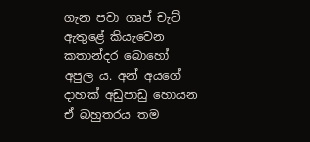ගැන පවා ගෘප් චැට් ඇතුළේ කියැවෙන කතාන්දර බොහෝ අපුල ය. අන් අයගේ දාහක් අඩුපාඩු හොයන ඒ බහුතරය තම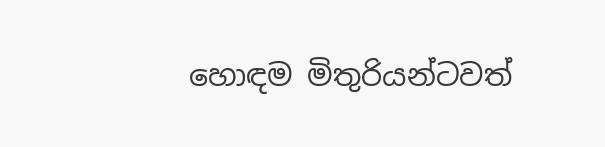හොඳම මිතුරියන්ටවත්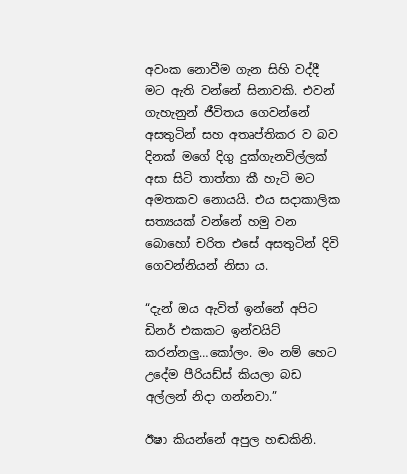අවංක නොවීම ගැන සිහි වද්දී මට ඇති වන්නේ සිනාවකි. එවන් ගැහැනුන් ජීවිතය ගෙවන්නේ අසතුටින් සහ අතෘප්තිකර ව බව දිනක් මගේ දිගු දුක්ගැනවිල්ලක් අසා සිටි තාත්තා කී හැටි මට අමතකව නොයයි. එය සදාකාලික සත්‍යයක් වන්නේ හමු වන බොහෝ චරිත එසේ අසතුටින් දිවි ගෙවන්නියන් නිසා ය.

“දැන් ඔය ඇවිත් ඉන්නේ අපිට ඩිනර් එකකට ඉන්වයිට් කරන්නලු…කෝලං. මං නම් හෙට උදේම පීරියඩ්ස් කියලා බඩ අල්ලන් නිදා ගන්නවා.”

ඊෂා කියන්නේ අපුල හඬකිනි.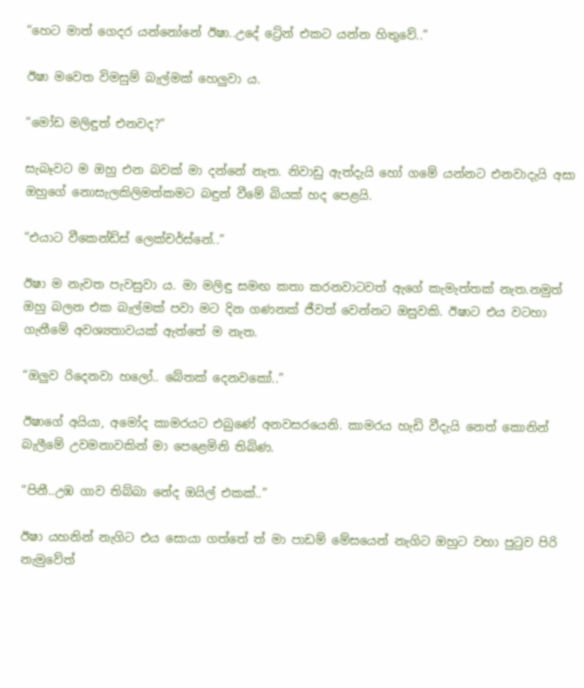“හෙට මාත් ගෙදර යන්නෝනේ ඊෂා..උදේ ට්‍රේන් එකට යන්න හිතුවේ..”

ඊෂා මවෙත විමසුම් බැල්මක් හෙලුවා ය.

“මෝඩ මලිඳුත් එනවද?”

සැබෑවට ම ඔහු එන බවක් මා දන්නේ නැත. නිවාඩු ඇත්දැයි හෝ ගමේ යන්නට එනවාදැයි අසා ඔහුගේ නොසැලකිලිමත්කමට බඳුන් වීමේ බියක් හද පෙළයි.

“එයාට වීකෙන්ඩ්ස් ලෙක්චර්ස්නේ..”

ඊෂා ම නැවත පැවසුවා ය. මා මලිඳු සමඟ කතා කරනවාටවත් ඇගේ කැමැත්තක් නැත.නමුත් ඔහු බලන එක බැල්මක් පවා මට දින ගණනක් ජීවත් වෙන්නට ඔසුවකි. ඊෂාට එය වටහා ගැනීමේ අවශ්‍යතාවයක් ඇත්තේ ම නැත.

“ඔලුව රිදෙනවා හලෝ.. බේතක් දෙනවකෝ..”

ඊෂාගේ අයියා, අමෝද කාමරයට එබුණේ අනවසරයෙනි. කාමරය හැඩි වීදැයි නෙත් කොනින් බැලීමේ උවමනාවකින් මා පෙළෙමිනි තිබිණ.

“පිනී..උඹ ගාව තිබ්බා නේද ඔයිල් එකක්..”

ඊෂා යහනින් නැගිට එය සොයා ගත්තේ ත් මා පාඩම් මේසයෙන් නැගිට ඔහුට වහා පුටුව පිරි නැමුවේත්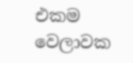එකම වෙලාවක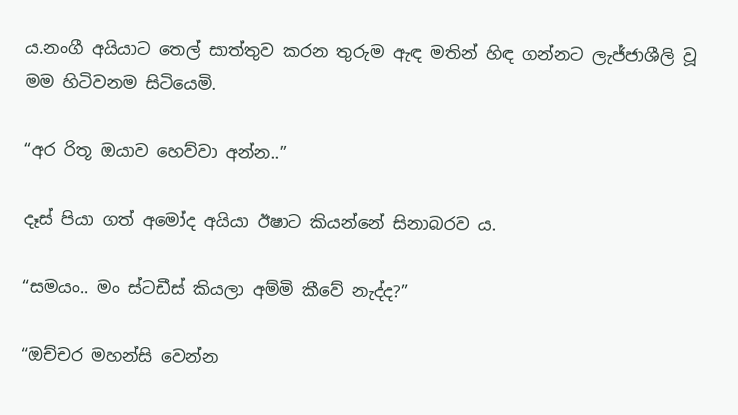ය.නංගී අයියාට තෙල් සාත්තුව කරන තුරුම ඇඳ මතින් හිඳ ගන්නට ලැජ්ජාශීලි වූ මම හිටිවනම සිටියෙමි.

“අර රිතූ ඔයාව හෙව්වා අන්න..”

දෑස් පියා ගත් අමෝද අයියා ඊෂාට කියන්නේ සිනාබරව ය.

“සමයං.. මං ස්ටඩීස් කියලා අම්මි කීවේ නැද්ද?”

“ඔච්චර මහන්සි වෙන්න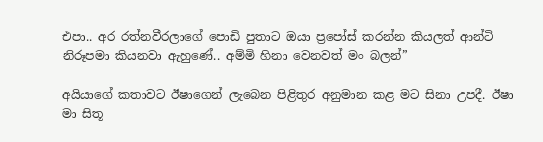එපා.. අර රත්නවීරලාගේ පොඩි පුතාට ඔයා ප්‍රපෝස් කරන්න කියලත් ආන්ටි නිරූපමා කියනවා ඇහුණේ.. අම්මි හිනා වෙනවත් මං බලන්”

අයියාගේ කතාවට ඊෂාගෙන් ලැබෙන පිළිතුර අනුමාන කළ මට සිනා උපදී. ඊෂා මා සිතූ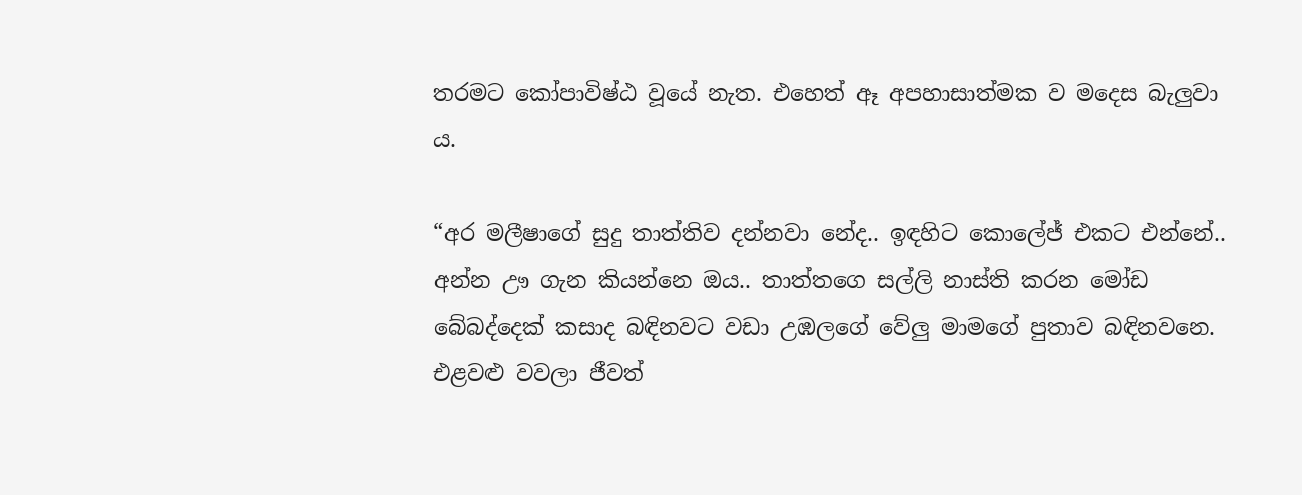තරමට කෝපාවිෂ්ඨ වූයේ නැත. එහෙත් ඈ අපහාසාත්මක ව මදෙස බැලුවා ය.

“අර මලීෂාගේ සුදු තාත්තිව දන්නවා නේද.. ඉඳහිට කොලේජ් එකට එන්නේ.. අන්න ඌ ගැන කියන්නෙ ඔය.. තාත්තගෙ සල්ලි නාස්ති කරන මෝඩ බේබද්දෙක් කසාද බඳිනවට වඩා උඹලගේ වේලු මාමගේ පුතාව බඳිනවනෙ. එළවළු වවලා ජීවත්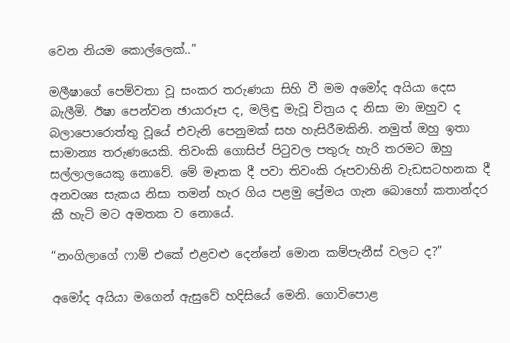වෙන නියම කොල්ලෙක්..”

මලීෂාගේ පෙම්වතා වූ සංකර තරුණයා සිහි වී මම අමෝද අයියා දෙස බැලීමි. ඊෂා පෙන්වන ඡායාරූප ද, මලිඳු මැවූ චිත්‍රය ද නිසා මා ඔහුව ද බලාපොරොත්තු වූයේ එවැනි පෙනුමක් සහ හැසිරීමකිනි. නමුත් ඔහු ඉතා සාමාන්‍ය තරුණයෙකි. තිවංකි ගොසිප් පිටුවල පතුරු හැරි තරමට ඔහු සල්ලාලයෙකු නොවේ. මේ මෑතක දී පවා තිවංකි රූපවාහිනි වැඩසටහනක දී අනවශ්‍ය සැකය නිසා තමන් හැර ගිය පළමු ප්‍රේමය ගැන බොහෝ කතාන්දර කී හැටි මට අමතක ව නොයේ.

“නංගිලාගේ ෆාම් එකේ එළවළු දෙන්නේ මොන කම්පැනීස් වලට ද?”

අමෝද අයියා මගෙන් ඇසුවේ හදිසියේ මෙනි. ගොවිපොළ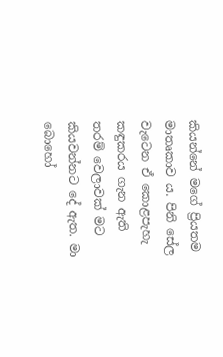කියන්නේ මගේ ප්‍රියතම මාතෘකාව ය. පිනි සේල වැටෙන ඒ කොළපැහැ කඳුකරය ගැන ඇති තරම් වෙලාවක් මට කියවන්නට දේ ඇත. මා බොහෝ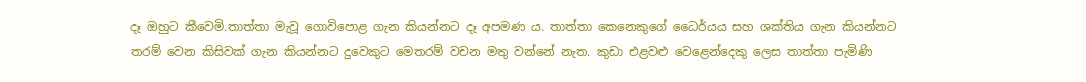දෑ ඔහුට කීවෙමි.තාත්තා මැවූ ගොවිපොළ ගැන කියන්නට දෑ අපමණ ය. තාත්තා කෙනෙකුගේ ධෛර්යය සහ ශක්තිය ගැන කියන්නට තරම් වෙන කිසිවක් ගැන කියන්නට දුවෙකුට මෙතරම් වචන මතු වන්නේ නැත. කුඩා එළවළු වෙළෙන්දෙකු ලෙස තාත්තා පැමිණි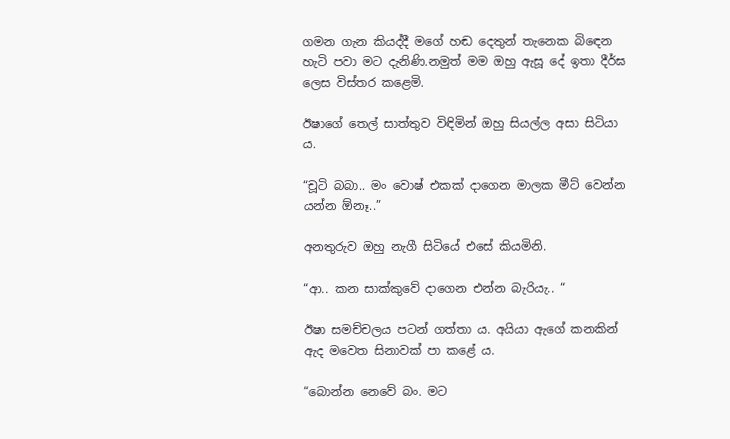ගමන ගැන කියද්දී මගේ හඬ දෙතුන් තැනෙක බිඳෙන හැටි පවා මට දැනිණි.නමුත් මම ඔහු ඇසූ දේ ඉතා දීර්ඝ ලෙස විස්තර කළෙමි.

ඊෂාගේ තෙල් සාත්තුව විඳිමින් ඔහු සියල්ල අසා සිටියා ය.

“චූටි බබා.. මං වොෂ් එකක් දාගෙන මාලක මීට් වෙන්න යන්න ඕනෑ..”

අනතුරුව ඔහු නැගී සිටියේ එසේ කියමිනි.

“ආ.. කන සාක්කුවේ දාගෙන එන්න බැරියැ.. “

ඊෂා සමච්චලය පටන් ගත්තා ය. අයියා ඇගේ කනකින් ඇද මවෙත සිනාවක් පා කළේ ය.

“බොන්න නෙවේ බං. මට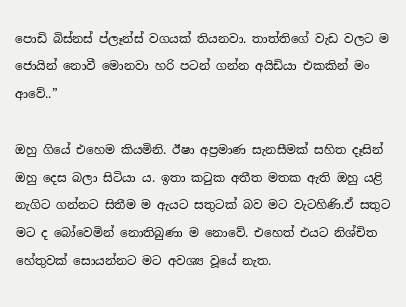පොඩි බිස්නස් ප්ලෑන්ස් වගයක් තියනවා. තාත්තිගේ වැඩ වලට ම ජොයින් නොවී මොනවා හරි පටන් ගන්න අයිඩියා එකකින් මං ආවේ..”

ඔහු ගියේ එහෙම කියමිනි. ඊෂා අප්‍රමාණ සැනසීමක් සහිත දෑසින් ඔහු දෙස බලා සිටියා ය. ඉතා කටුක අතීත මතක ඇති ඔහු යළි නැගිට ගන්නට සිතීම ම ඇයට සතුටක් බව මට වැටහිණි.ඒ සතුට මට ද බෝවෙමින් නොතිබුණා ම නොවේ. එහෙත් එයට නිශ්චිත හේතුවක් සොයන්නට මට අවශ්‍ය වූයේ නැත.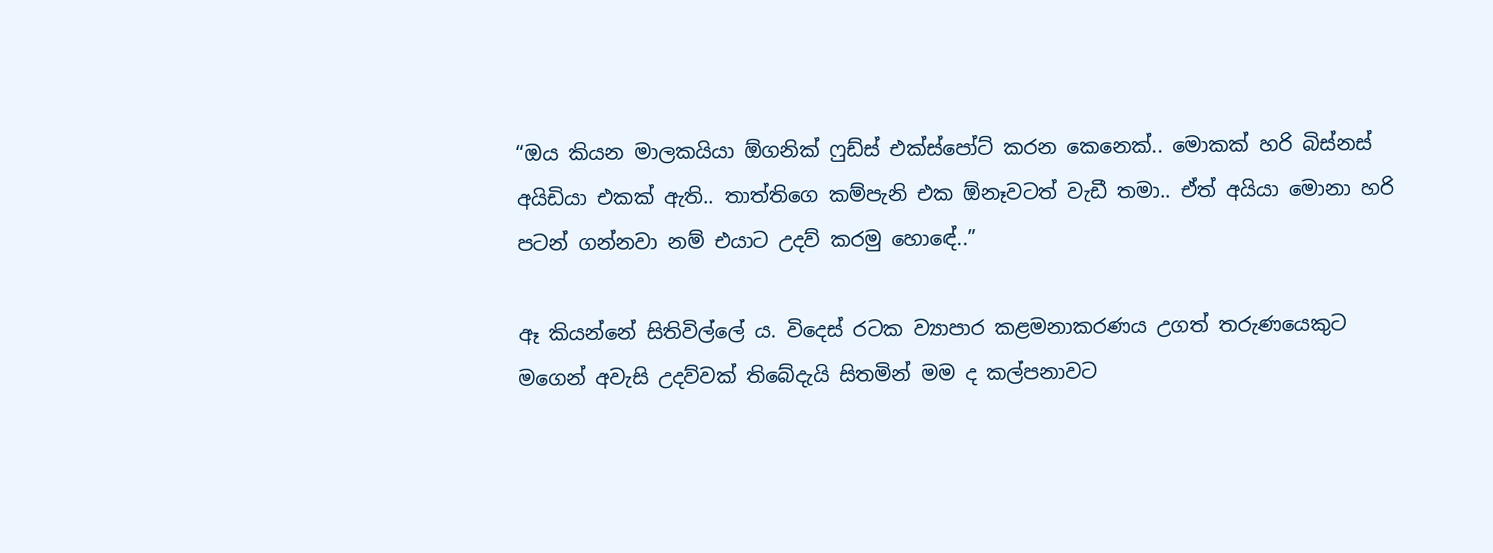“ඔය කියන මාලකයියා ඕගනික් ෆුඩ්ස් එක්ස්පෝට් කරන කෙනෙක්.. මොකක් හරි බිස්නස් අයිඩියා එකක් ඇති.. තාත්තිගෙ කම්පැනි එක ඕනෑවටත් වැඩී තමා.. ඒත් අයියා මොනා හරි පටන් ගන්නවා නම් එයාට උදව් කරමු හොඳේ..”

ඈ කියන්නේ සිතිවිල්ලේ ය. විදෙස් රටක ව්‍යාපාර කළමනාකරණය උගත් තරුණයෙකුට මගෙන් අවැසි උදව්වක් තිබේදැයි සිතමින් මම ද කල්පනාවට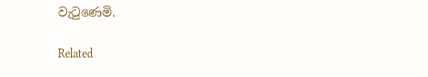වැටුණෙමි.

Related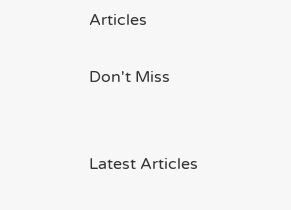Articles

Don't Miss


Latest Articles